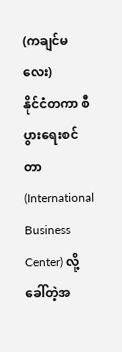(ကချင်မလေး)
နိုင်ငံတကာ စီပွားရေးစင်တာ (International Business Center) လို့ခေါ်တဲ့အ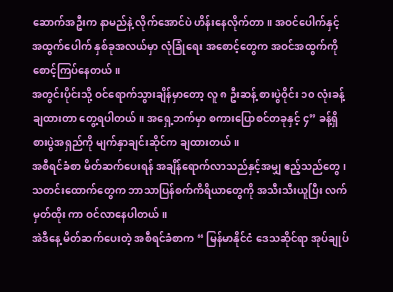ဆောက်အဦးက နာမည်နဲ့ လိုက်အောင်ပဲ ဟိန်းနေလိုက်တာ။ အဝင်ပေါက်နှင့် အထွက်ပေါက် နှစ်ခုအလယ်မှာ လုံခြုံရေး အစောင့်တွေက အဝင်အထွက်ကို စောင့်ကြပ်နေတယ်။
အတွင်းပိုင်းသို့ ဝင်ရောက်သွားချိန်မှာတော့ လူ ၈ ဦးဆန့် စားပွဲဝိုင်း ၁၀ လုံးခန့်ချထားတာ တွေ့ရပါတယ်။ အရှေ့ဘက်မှာ စကားပြောစင်တခုနှင့် ၄” ခန့်ရှိစားပွဲအရှည်ကို မျက်နှာချင်းဆိုင်က ချထားတယ်။
အစီရင်ခံစာ မိတ်ဆက်ပေးရန် အချိန်ရောက်လာသည်နှင့်အမျှ ဧည့်သည်တွေ၊ သတင်းထောက်တွေက ဘာသာပြန်စက်ကိရိယာတွေကို အသီးသီးယူပြီး လက်မှတ်ထိုး ကာ ဝင်လာနေပါတယ်။
အဲဒီနေ့ မိတ်ဆက်ပေးတဲ့ အစီရင်ခံစာက “ မြန်မာနိုင်ငံ ဒေသဆိုင်ရာ အုပ်ချုပ်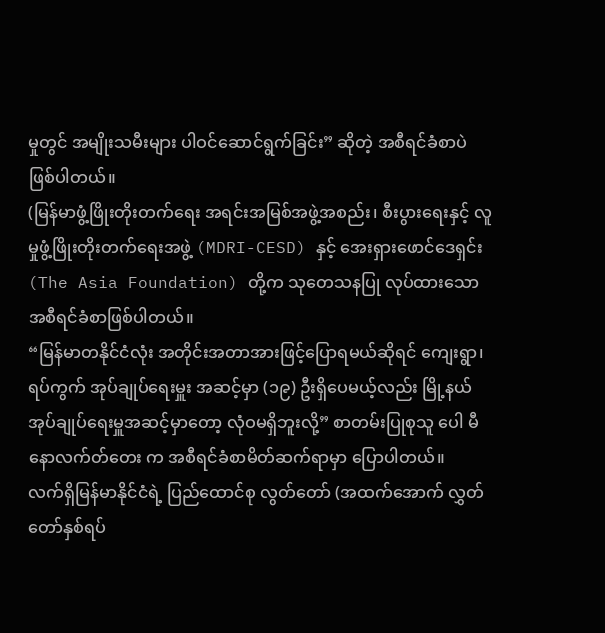မှုတွင် အမျိုးသမီးများ ပါဝင်ဆောင်ရွက်ခြင်း” ဆိုတဲ့ အစီရင်ခံစာပဲ ဖြစ်ပါတယ်။
(မြန်မာဖွံ့ဖြိုးတိုးတက်ရေး အရင်းအမြစ်အဖွဲ့အစည်း၊ စီးပွားရေးနှင့် လူမှုဖွံ့ဖြိုးတိုးတက်ရေးအဖွဲ့ (MDRI-CESD) နှင့် အေးရှားဖောင်ဒေရှင်း (The Asia Foundation) တို့က သုတေသနပြု လုပ်ထားသော အစီရင်ခံစာဖြစ်ပါတယ်။
“မြန်မာတနိုင်ငံလုံး အတိုင်းအတာအားဖြင့်ပြောရမယ်ဆိုရင် ကျေးရွာ၊ ရပ်ကွက် အုပ်ချုပ်ရေးမှူး အဆင့်မှာ (၁၉) ဦးရှိပေမယ့်လည်း မြို့နယ်အုပ်ချုပ်ရေးမှူအဆင့်မှာတော့ လုံဝမရှိဘူးလို့” စာတမ်းပြုစုသူ ပေါ မီနောလက်တ်တေး က အစီရင်ခံစာမိတ်ဆက်ရာမှာ ပြောပါတယ်။
လက်ရှိမြန်မာနိုင်ငံရဲ့ ပြည်ထောင်စု လွတ်တော် (အထက်အောက် လွှတ်တော်နှစ်ရပ်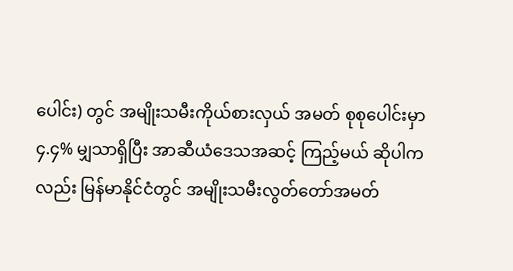ပေါင်း) တွင် အမျိုးသမီးကိုယ်စားလှယ် အမတ် စုစုပေါင်းမှာ ၄.၄% မျှသာရှိပြီး အာဆီယံဒေသအဆင့် ကြည့်မယ် ဆိုပါကလည်း မြန်မာနိုင်ငံတွင် အမျိုးသမီးလွတ်တော်အမတ်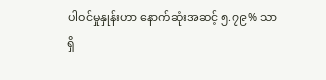ပါဝင်မှုနှုန်းဟာ နောက်ဆုံးအဆင့် ၅.၇၉% သာရှိ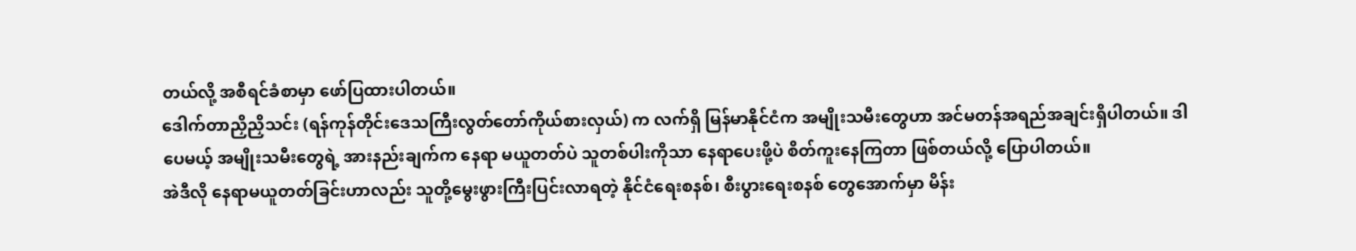တယ်လို့ အစီရင်ခံစာမှာ ဖော်ပြထားပါတယ်။
ဒေါက်တာညှိညှိသင်း (ရန်ကုန်တိုင်းဒေသကြီးလွတ်တော်ကိုယ်စားလှယ်) က လက်ရှိ မြန်မာနိုင်ငံက အမျိုးသမီးတွေဟာ အင်မတန်အရည်အချင်းရှိပါတယ်။ ဒါပေမယ့် အမျိုးသမီးတွေရဲ့ အားနည်းချက်က နေရာ မယူတတ်ပဲ သူတစ်ပါးကိုသာ နေရာပေးဖို့ပဲ စိတ်ကူးနေကြတာ ဖြစ်တယ်လို့ ပြောပါတယ်။
အဲဒီလို နေရာမယူတတ်ခြင်းဟာလည်း သူတို့မွေးဖွားကြီးပြင်းလာရတဲ့ နိုင်ငံရေးစနစ်၊ စီးပွားရေးစနစ် တွေအောက်မှာ မိန်း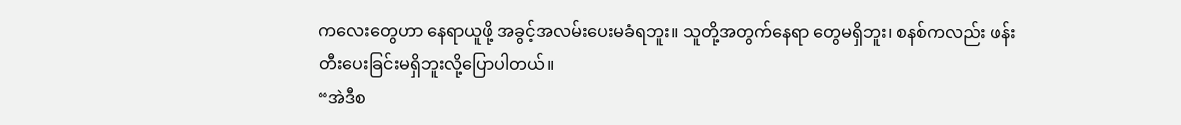ကလေးတွေဟာ နေရာယူဖို့ အခွင့်အလမ်းပေးမခံရဘူး။ သူတို့အတွက်နေရာ တွေမရှိဘူး၊ စနစ်ကလည်း ဖန်းတီးပေးခြင်းမရှိဘူးလို့ပြောပါတယ်။
“အဲဒီစ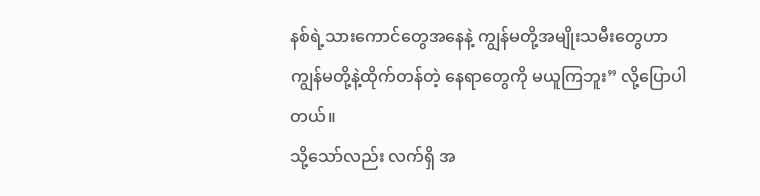နစ်ရဲ့သားကောင်တွေအနေနဲ့ ကျွန်မတို့အမျိုးသမီးတွေဟာ ကျွန်မတို့နဲ့ထိုက်တန်တဲ့ နေရာတွေကို မယူကြဘူး” လို့ပြောပါတယ်။
သို့သော်လည်း လက်ရှိ အ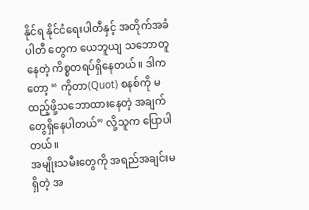နိုင်ရ နိုင်ငံရေးပါတီနှင့် အတိုက်အခံပါတီ တွေက ယေဘူယျ သဘောတူနေတဲ့ ကိစ္စတရပ်ရှိနေတယ်။ ဒါကတော့ “ ကိုတာ(Quot) စနစ်ကို မထည့်ဖို့သဘောထားနေတဲ့ အချက်တွေရှိနေပါတယ်” လို့သူက ပြောပါတယ်။
အမျိုးသမီးတွေကို အရည်အချင်းမရှိတဲ့ အ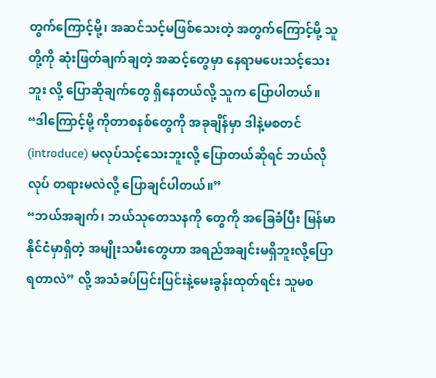တွက်ကြောင့်မို့၊ အဆင်သင့်မဖြစ်သေးတဲ့ အတွက်ကြောင့်မို့ သူတို့ကို ဆုံးဖြတ်ချက်ချတဲ့ အဆင့်တွေမှာ နေရာမပေးသင့်သေးဘူး လို့ ပြောဆိုချက်တွေ ရှိနေတယ်လို့ သူက ပြောပါတယ်။
“ဒါကြောင့်မို့ ကိုတာစနစ်တွေကို အခုချိန်မှာ ဒါနဲ့မစတင် (introduce) မလုပ်သင့်သေးဘူးလို့ ပြောတယ်ဆိုရင် ဘယ်လိုလုပ် တရားမလဲလို့ ပြောချင်ပါတယ်။”
“ဘယ်အချက်၊ ဘယ်သုတေသနကို တွေကို အခြေခံပြီး မြန်မာနိုင်ငံမှာရှိတဲ့ အမျိုးသမီးတွေဟာ အရည်အချင်းမရှိဘူးလို့ပြောရတာလဲ” လို့ အသံခပ်ပြင်းပြင်းနဲ့မေးခွန်းထုတ်ရင်း သူမစ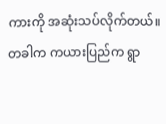ကားကို အဆုံးသပ်လိုက်တယ်။
တခါက ကယားပြည်က ရွာ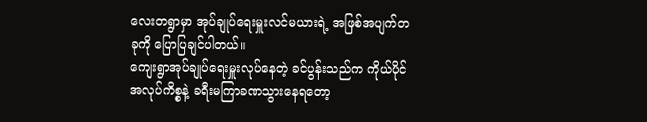လေးတရွာမှာ အုပ်ချုပ်ရေးမှူးလင်မယားရဲ့ အဖြစ်အပျက်တခုကို ပြောပြချင်ပါတယ်။
ကျေးရွာအုပ်ချုပ်ရေးမှူးလုပ်နေတဲ့ ခင်ပွန်းသည်က ကိုယ်ပိုင်အလုပ်ကိစ္စနဲ့ ခရီးမကြာခဏသွားနေရတော့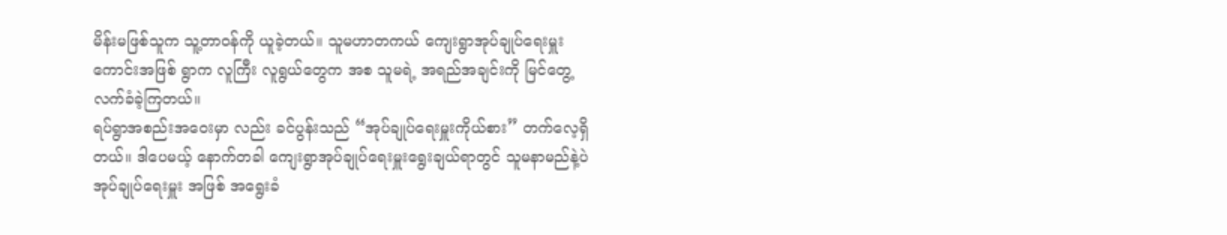မိန်းမဖြစ်သူက သူ့တာဝန်ကို ယူခဲ့တယ်။ သူမဟာတကယ် ကျေးရွာအုပ်ချုပ်ရေးမှူးကောင်းအဖြစ် ရွာက လူကြီး လူရွယ်တွေက အစ သူမရဲ့ အရည်အချင်းကို မြင်တွေ့လက်ခံခဲ့ကြတယ်။
ရပ်ရွာအစည်းအဝေးမှာ လည်း ခင်ပွန်းသည် “အုပ်ချုပ်ရေးမှူးကိုယ်စား” တက်လေ့ရှိတယ်။ ဒါပေမယ့် နောက်တခါ ကျေးရွာအုပ်ချုပ်ရေးမှူးရွေးချယ်ရာတွင် သူမနာမည်နဲ့ပဲ အုပ်ချုပ်ရေးမှူး အဖြစ် အရွေးခံ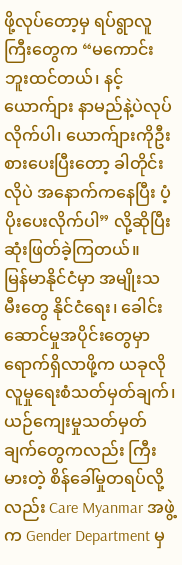ဖို့လုပ်တော့မှ ရပ်ရွာလူကြီးတွေက “မကောင်းဘူးထင်တယ်၊ နင့်ယောက်ျား နာမည်နဲ့ပဲလုပ်လိုက်ပါ၊ ယောက်ျားကိုဦးစားပေးပြီးတော့ ခါတိုင်းလိုပဲ အနောက်ကနေပြီး ပံ့ပိုးပေးလိုက်ပါ” လို့ဆိုပြီး ဆုံးဖြတ်ခဲ့ကြတယ်။
မြန်မာနိုင်ငံမှာ အမျိုးသမီးတွေ နိုင်ငံရေး၊ ခေါင်းဆောင်မှုအပိုင်းတွေမှာရောက်ရှိလာဖို့က ယခုလို လူမှုရေးစံသတ်မှတ်ချက်၊ ယဉ်ကျေးမှုသတ်မှတ်ချက်တွေကလည်း ကြီးမားတဲ့ စိန်ခေါ်မှုတရပ်လို့လည်း Care Myanmar အဖွဲ့က Gender Department မှ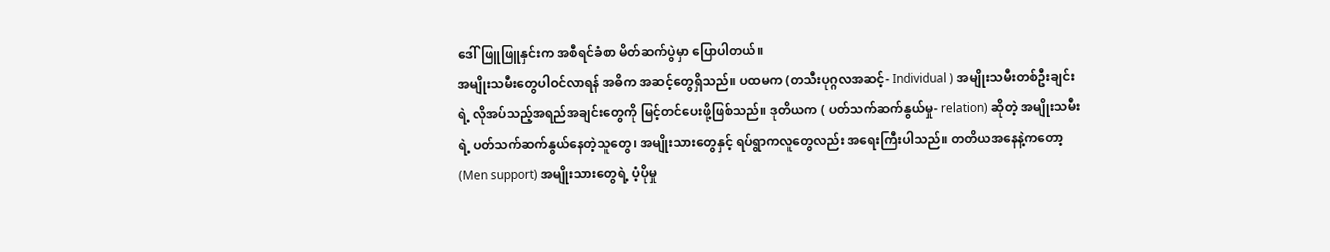ဒေါ်ဖြူဖြူနှင်းက အစီရင်ခံစာ မိတ်ဆက်ပွဲမှာ ပြောပါတယ်။
အမျိုးသမီးတွေပါဝင်လာရန် အဓိက အဆင့်တွေရှိသည်။ ပထမက (တသီးပုဂ္ဂလအဆင့်- Individual ) အမျိုးသမီးတစ်ဦးချင်းရဲ့ လိုအပ်သည့်အရည်အချင်းတွေကို မြင့်တင်ပေးဖို့ဖြစ်သည်။ ဒုတိယက ( ပတ်သက်ဆက်နွယ်မှု- relation) ဆိုတဲ့ အမျိုးသမီးရဲ့ ပတ်သက်ဆက်နွယ်နေတဲ့သူတွေ၊ အမျိုးသားတွေနှင့် ရပ်ရွာကလူတွေလည်း အရေးကြီးပါသည်။ တတိယအနေနဲ့ကတော့ (Men support) အမျိုးသားတွေရဲ့ ပံ့ပိုမှု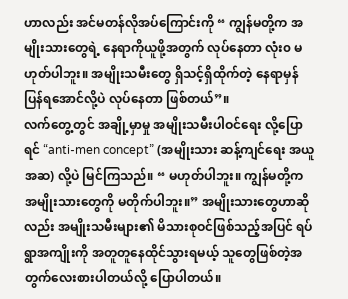ဟာလည်း အင်မတန်လိုအပ်ကြောင်းကို “ ကျွန်မတို့က အမျိုးသားတွေရဲ့ နေရာကိုယူဖို့အတွက် လုပ်နေတာ လုံး၀ မဟုတ်ပါဘူး။ အမျိုးသမီးတွေ ရှိသင့်ရှိထိုက်တဲ့ နေရာမှန် ပြန်ရအောင်လို့ပဲ လုပ်နေတာ ဖြစ်တယ်”။
လက်တွေ့တွင် အချို့မှာမှု အမျိုးသမီးပါဝင်ရေး လို့ပြောရင် “anti-men concept” (အမျိုးသား ဆန့်ကျင်ရေး အယူအဆ) လို့ပဲ မြင်ကြသည်။ “ မဟုတ်ပါဘူး။ ကျွန်မတို့က အမျိုးသားတွေကို မတိုက်ပါဘူး။” အမျိုးသားတွေဟာဆိုလည်း အမျိုးသမီးများ၏ မိသားစုဝင်ဖြစ်သည့်အပြင် ရပ်ရွာအကျိုးကို အတူတူနေထိုင်သွားရမယ့် သူတွေဖြစ်တဲ့အတွက်လေးစားပါတယ်လို့ ပြောပါတယ်။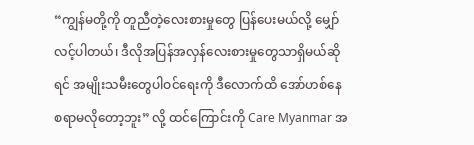“ကျွန်မတို့ကို တူညီတဲ့လေးစားမှုတွေ ပြန်ပေးမယ်လို့ မျှော်လင့်ပါတယ်၊ ဒီလိုအပြန်အလှန်လေးစားမှုတွေသာရှိမယ်ဆိုရင် အမျိုးသမီးတွေပါဝင်ရေးကို ဒီလောက်ထိ အော်ဟစ်နေစရာမလိုတော့ဘူး” လို့ ထင်ကြောင်းကို Care Myanmar အ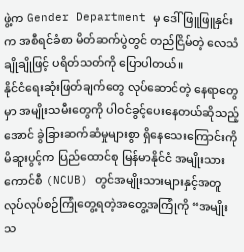ဖွဲ့က Gender Department မှ ဒေါ်ဖြူဖြူနှင်းက အစီရင်ခံစာ မိတ်ဆက်ပွဲတွင် တည်ငြိမ်တဲ့ လေသံချိုချိုဖြင့် ပရိတ်သတ်ကို ပြောပါတယ်။
နိုင်ငံရေးဆုံးဖြတ်ချက်တွေ လုပ်ဆောင်တဲ့ နေရာတွေမှာ အမျိုးသမီးတွေကို ပါဝင်ခွင့်ပေးနေတယ်ဆိုသည့်အောင် ခွဲခြားဆက်ဆံမှုများစွာ ရှိနေသေးကြောင်းကို မိဆူးပွင့်က ပြည်ထောင်စု မြန်မာနိုင်ငံ အမျိုးသားကောင်စီ (NCUB) တွင်အမျိုးသားများနှင့်အတူလုပ်လုပ်စဉ်ကြုံတွေ့ရတဲ့အတွေ့အကြုံကို “အမျိုးသ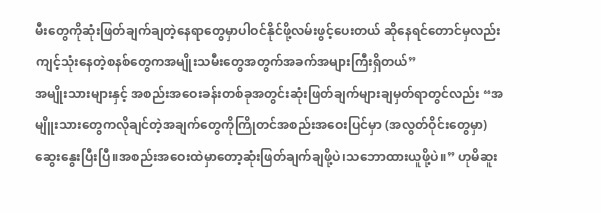မီးတွေကိုဆုံးဖြတ်ချက်ချတဲ့နေရာတွေမှာပါဝင်နိုင်ဖို့လမ်းဖွင့်ပေးတယ် ဆိုနေရင်တောင်မှလည်းကျင့်သုံးနေတဲ့စနစ်တွေကအမျိုးသမီးတွေအတွက်အခက်အများကြီးရှိတယ်”
အမျိုးသားများနှင့် အစည်းအဝေးခန်းတစ်ခုအတွင်းဆုံးဖြတ်ချက်များချမှတ်ရာတွင်လည်း “အမျိူးသားတွေကလိုချင်တဲ့အချက်တွေကိုကြိုတင်အစည်းအဝေးပြင်မှာ (အလွတ်ဝိုင်းတွေမှာ) ဆွေးနွေးပြီးပြီ။အစည်းအဝေးထဲမှာတော့ဆုံးဖြတ်ချက်ချဖို့ပဲ၊သဘောထားယူဖို့ပဲ။” ဟုမိဆူး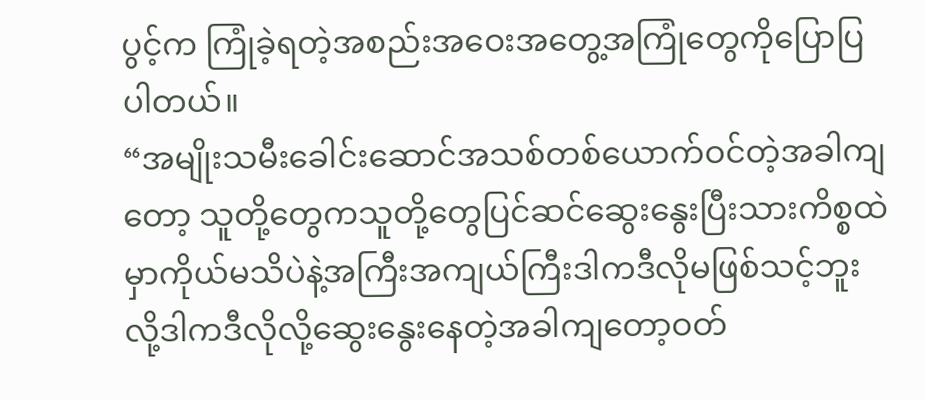ပွင့်က ကြုံခဲ့ရတဲ့အစည်းအဝေးအတွေ့အကြုံတွေကိုပြောပြပါတယ်။
“အမျိုးသမီးခေါင်းဆောင်အသစ်တစ်ယောက်ဝင်တဲ့အခါကျတော့ သူတို့တွေကသူတို့တွေပြင်ဆင်ဆွေးနွေးပြီးသားကိစ္စထဲမှာကိုယ်မသိပဲနဲ့အကြီးအကျယ်ကြီးဒါကဒီလိုမဖြစ်သင့်ဘူးလို့ဒါကဒီလိုလို့ဆွေးနွေးနေတဲ့အခါကျတော့ဝတ်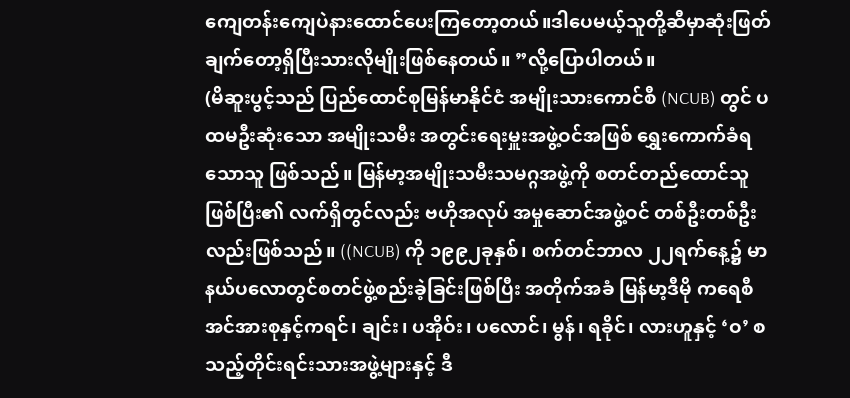ကျေတန်းကျေပဲနားထောင်ပေးကြတော့တယ်။ဒါပေမယ့်သူတို့ဆီမှာဆုံးဖြတ်ချက်တော့ရှိပြီးသားလိုမျိုးဖြစ်နေတယ်။ ”လို့ပြောပါတယ်။
(မိဆူးပွင့်သည် ပြည်ထောင်စုမြန်မာနိုင်ငံ အမျိုးသားကောင်စီ (NCUB) တွင် ပထမဦးဆုံးသော အမျိုးသမီး အတွင်းရေးမှူးအဖွဲ့ဝင်အဖြစ် ရွှေးကောက်ခံရသောသူ ဖြစ်သည်။ မြန်မာ့အမျိုးသမီးသမဂ္ဂအဖွဲ့ကို စတင်တည်ထောင်သူဖြစ်ပြီး၏ လက်ရှိတွင်လည်း ဗဟိုအလုပ် အမှုဆောင်အဖွဲ့ဝင် တစ်ဦးတစ်ဦးလည်းဖြစ်သည်။ ((NCUB) ကို ၁၉၉၂ခုနှစ်၊ စက်တင်ဘာလ ၂၂ရက်နေ့၌ မာနယ်ပလောတွင်စတင်ဖွဲ့စည်းခဲ့ခြင်းဖြစ်ပြီး အတိုက်အခံ မြန်မာ့ဒီမို ကရေစီအင်အားစုနှင့်ကရင်၊ ချင်း၊ ပအိုဝ်း၊ ပလောင်၊ မွန်၊ ရခိုင်၊ လားဟူနှင့် ‘ဝ’ စသည့်တိုင်းရင်းသားအဖွဲ့များနှင့် ဒီ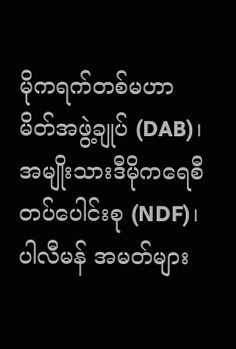မိုကရက်တစ်မဟာမိတ်အဖွဲ့ချုပ် (DAB)၊အမျိုးသားဒီမိုကရေစီ တပ်ပေါင်းစု (NDF)၊ ပါလီမန် အမတ်များ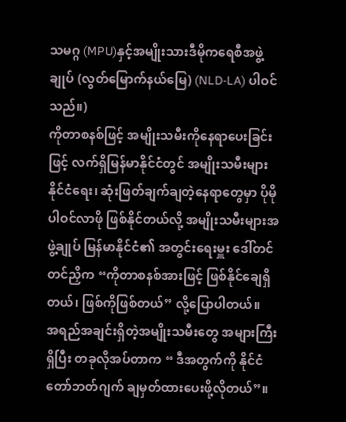သမဂ္ဂ (MPU)နှင့်အမျိုးသားဒီမိုကရေစီအဖွဲ့ချုပ် (လွတ်မြောက်နယ်မြေ) (NLD-LA) ပါဝင်သည်။)
ကိုတာစနစ်ဖြင့် အမျိုးသမီးကိုနေရာပေးခြင်းဖြင့် လက်ရှိမြန်မာနိုင်ငံတွင် အမျိုးသမီးများနိုင်ငံရေး၊ ဆုံးဖြတ်ချက်ချတဲ့နေရာတွေမှာ ပိုမိုပါဝင်လာဖို ဖြစ်နိုင်တယ်လို့ အမျိုးသမီးများအဖွဲ့ချုပ် မြန်မာနိုင်ငံ၏ အတွင်းရေးမှူး ဒေါ်တင်တင်ညှိက “ကိုတာစနစ်အားဖြင့် ဖြစ်နိုင်ချေရှိတယ်၊ ဖြစ်ကိုဖြစ်တယ်” လို့ပြောပါတယ်။
အရည်အချင်းရှိတဲ့အမျိုးသမီးတွေ အများကြီးရှိပြီး တခုလိုအပ်တာက “ ဒီအတွက်ကို နိုင်ငံတော်ဘတ်ဂျက် ချမှတ်ထားပေးဖို့လိုတယ်”။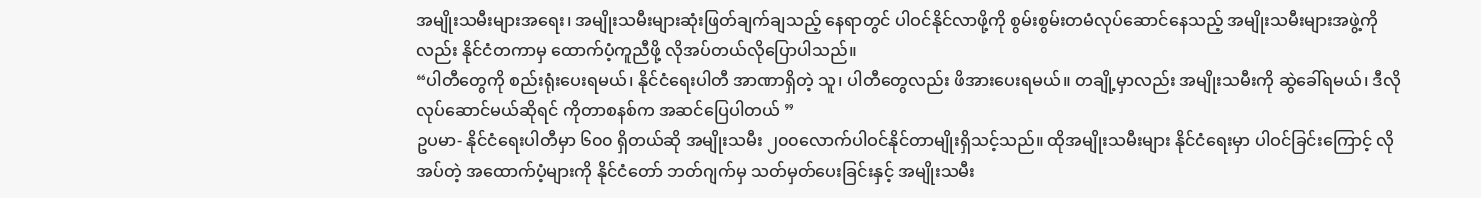အမျိုးသမီးများအရေး၊ အမျိုးသမီးများဆုံးဖြတ်ချက်ချသည့် နေရာတွင် ပါဝင်နိုင်လာဖို့ကို စွမ်းစွမ်းတမံလုပ်ဆောင်နေသည့် အမျိုးသမီးများအဖွဲ့ကိုလည်း နိုင်ငံတကာမှ ထောက်ပံ့ကူညီဖို့ လိုအပ်တယ်လိုပြောပါသည်။
“ပါတီတွေကို စည်းရုံးပေးရမယ်၊ နိုင်ငံရေးပါတီ အာဏာရှိတဲ့ သူ၊ ပါတီတွေလည်း ဖိအားပေးရမယ်။ တချို့မှာလည်း အမျိုးသမီးကို ဆွဲခေါ်ရမယ်၊ ဒီလိုလုပ်ဆောင်မယ်ဆိုရင် ကိုတာစနစ်က အဆင်ပြေပါတယ် ”
ဥပမာ- နိုင်ငံရေးပါတီမှာ ၆၀၀ ရှိတယ်ဆို အမျိုးသမီး ၂၀၀လောက်ပါဝင်နိုင်တာမျိုးရှိသင့်သည်။ ထိုအမျိုးသမီးများ နိုင်ငံရေးမှာ ပါဝင်ခြင်းကြောင့် လိုအပ်တဲ့ အထောက်ပံ့များကို နိုင်ငံတော် ဘတ်ဂျက်မှ သတ်မှတ်ပေးခြင်းနှင့် အမျိုးသမီး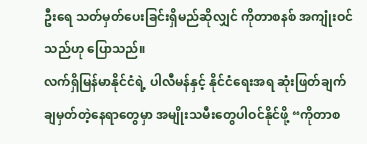ဦးရေ သတ်မှတ်ပေးခြင်းရှိမည်ဆိုလျှင် ကိုတာစနစ် အကျုံးဝင်သည်ဟု ပြောသည်။
လက်ရှိမြန်မာနိုင်ငံရဲ့ ပါလီမန်နှင့် နိုင်ငံရေးအရ ဆုံးဖြတ်ချက်ချမှတ်တဲ့နေရာတွေမှာ အမျိုးသမီးတွေပါဝင်နိုင်ဖို့ “ကိုတာစ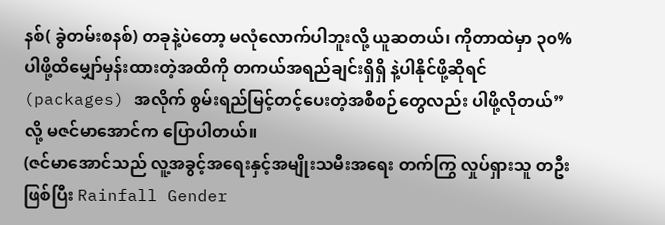နစ်( ခွဲတမ်းစနစ်) တခုနဲ့ပဲတော့ မလုံလောက်ပါဘူးလို့ ယူဆတယ်၊ ကိုတာထဲမှာ ၃၀% ပါဖို့ထိမျှော်မှန်းထားတဲ့အထိကို တကယ်အရည်ချင်းရှိရှိ နဲ့ပါနိုင်ဖို့ဆိုရင် (packages) အလိုက် စွမ်းရည်မြင့်တင့်ပေးတဲ့အစီစဉ်တွေလည်း ပါဖို့လိုတယ်” လို့ မဇင်မာအောင်က ပြောပါတယ်။
(ဇင်မာအောင်သည် လူ့အခွင့်အရေးနှင့်အမျိုးသမီးအရေး တက်ကြွ လှုပ်ရှားသူ တဦးဖြစ်ပြီး Rainfall Gender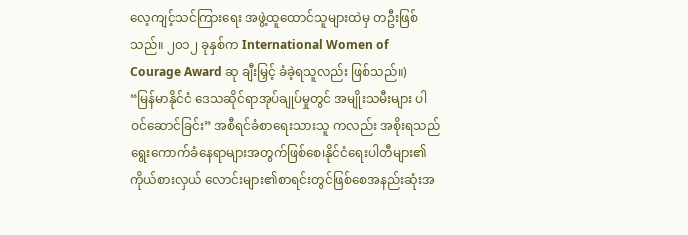လေ့ကျင့်သင်ကြားရေး အဖွဲ့ထူထောင်သူများထဲမှ တဦးဖြစ်သည်။ ၂၀၁၂ ခုနှစ်က International Women of Courage Award ဆု ချီးမြှင့် ခံခဲ့ရသူလည်း ဖြစ်သည်။)
“မြန်မာနိုင်ငံ ဒေသဆိုင်ရာအုပ်ချုပ်မှုတွင် အမျိုးသမီးများ ပါဝင်ဆောင်ခြင်း” အစီရင်ခံစာရေးသားသူ ကလည်း အစိုးရသည်ရွေးကောက်ခံနေရာများအတွက်ဖြစ်စေ၊နိုင်ငံရေးပါတီများ၏ကိုယ်စားလှယ် လောင်းများ၏စာရင်းတွင်ဖြစ်စေအနည်းဆုံးအ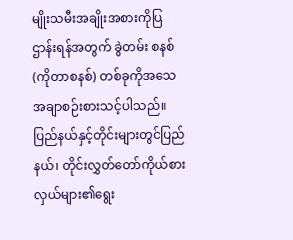မျိုးသမီးအချိုးအစားကိုပြဌာန်းရန်အတွက် ခွဲတမ်း စနစ်(ကိုတာစနစ်) တစ်ခုကိုအသေအချာစဉ်းစားသင့်ပါသည်။ပြည်နယ်နှင့်တိုင်းများတွင်ပြည်နယ်၊ တိုင်းလွှတ်တော်ကိုယ်စားလှယ်များ၏ရွေး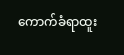ကောက်ခံရာထူး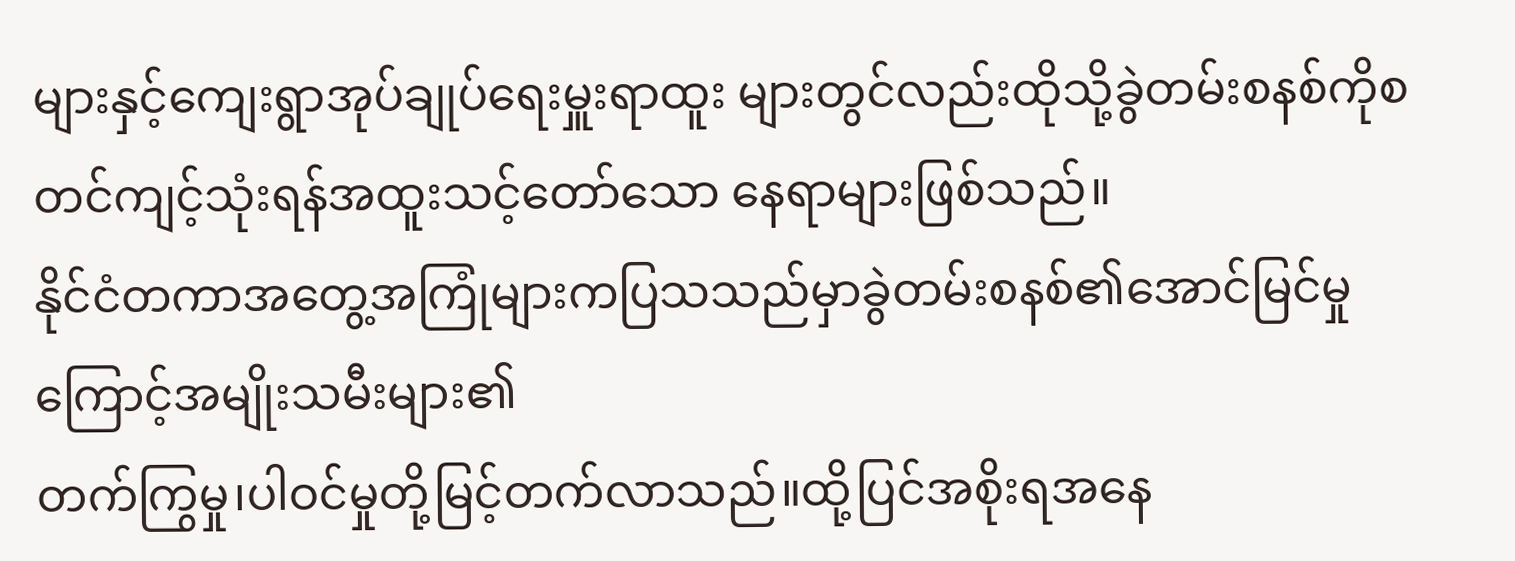များနှင့်ကျေးရွာအုပ်ချုပ်ရေးမှူးရာထူး များတွင်လည်းထိုသို့ခွဲတမ်းစနစ်ကိုစတင်ကျင့်သုံးရန်အထူးသင့်တော်သော နေရာများဖြစ်သည်။
နိုင်ငံတကာအတွေ့အကြုံများကပြသသည်မှာခွဲတမ်းစနစ်၏အောင်မြင်မှုကြောင့်အမျိုးသမီးများ၏
တက်ကြွမှု၊ပါဝင်မှုတို့မြင့်တက်လာသည်။ထို့ပြင်အစိုးရအနေ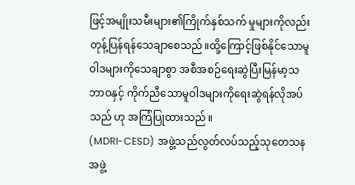ဖြင့်အမျိုးသမီးများ၏ကြိုက်နှစ်သက် မှုများကိုလည်း တုန့်ပြန်ရန်သေချာစေသည်။ထို့ကြောင့်ဖြစ်နိုင်သောမူဝါဒများကိုသေချာစွာ အစီအစဉ်ရေးဆွဲပြီးမြန်မာ့သဘာဝနှင့် ကိုက်ညီသောမူဝါဒများကိုရေးဆွဲရန်လိုအပ်သည် ဟု အကြံပြုထားသည်။
(MDRI-CESD) အဖွဲ့သည်လွတ်လပ်သည့်သုတေသနအဖွဲ့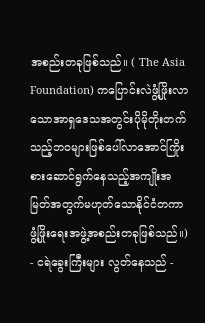အစည်းတခုဖြစ်သည်။ ( The Asia Foundation) ကပြောင်းလဲဖွံ့ဖြိုးလာသောအာရှဒေသအတွင်းပိုမိုတိုးတက်သည့်ဘဝများဖြစ်ပေါ်လာအောင်ကြိုးစားဆောင်ရွက်နေသည့်အကျိုးအမြတ်အတွက်မဟုတ်သောနိုင်ငံတကာဖွံ့ဖြိုးရေးအဖွဲ့အစည်းတခုဖြစ်သည်။)
- ငရဲခွေးကြီးများ လွတ်နေသည် -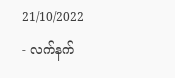21/10/2022
- လက်နက်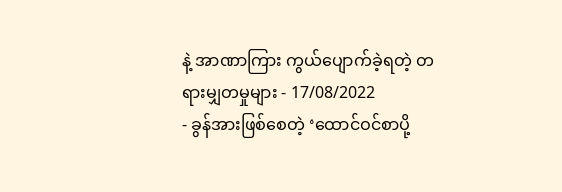နဲ့ အာဏာကြား ကွယ်ပျောက်ခဲ့ရတဲ့ တရားမျှတမှုများ - 17/08/2022
- ခွန်အားဖြစ်စေတဲ့ ‘ထောင်ဝင်စာပို့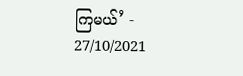ကြမယ်’ - 27/10/2021